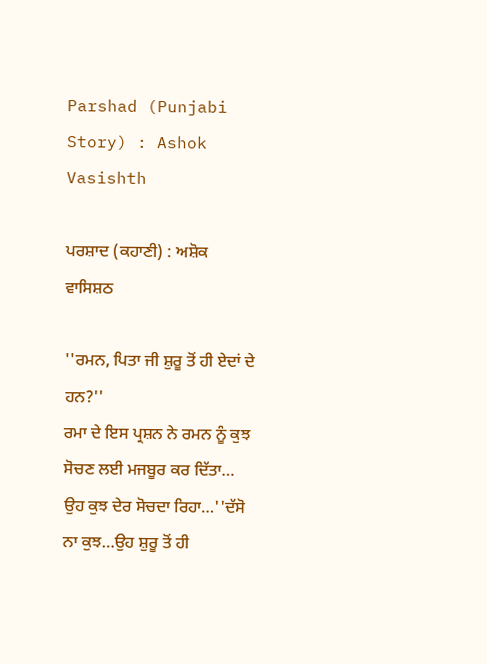Parshad (Punjabi Story) : Ashok Vasishth

ਪਰਸ਼ਾਦ (ਕਹਾਣੀ) : ਅਸ਼ੋਕ ਵਾਸਿਸ਼ਠ

''ਰਮਨ, ਪਿਤਾ ਜੀ ਸ਼ੁਰੂ ਤੋਂ ਹੀ ਏਦਾਂ ਦੇ ਹਨ?''
ਰਮਾ ਦੇ ਇਸ ਪ੍ਰਸ਼ਨ ਨੇ ਰਮਨ ਨੂੰ ਕੁਝ ਸੋਚਣ ਲਈ ਮਜਬੂਰ ਕਰ ਦਿੱਤਾ… ਉਹ ਕੁਝ ਦੇਰ ਸੋਚਦਾ ਰਿਹਾ…''ਦੱਸੋ ਨਾ ਕੁਝ…ਉਹ ਸ਼ੁਰੂ ਤੋਂ ਹੀ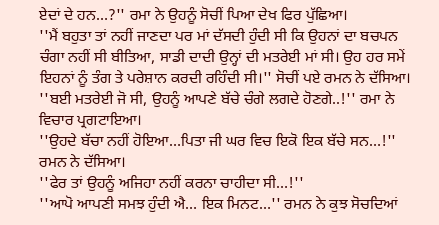ਏਦਾਂ ਦੇ ਹਨ…?'' ਰਮਾ ਨੇ ਉਹਨੂੰ ਸੋਚੀਂ ਪਿਆ ਦੇਖ ਫਿਰ ਪੁੱਛਿਆ।
''ਮੈਂ ਬਹੁਤਾ ਤਾਂ ਨਹੀਂ ਜਾਣਦਾ ਪਰ ਮਾਂ ਦੱਸਦੀ ਹੁੰਦੀ ਸੀ ਕਿ ਉਹਨਾਂ ਦਾ ਬਚਪਨ ਚੰਗਾ ਨਹੀਂ ਸੀ ਬੀਤਿਆ, ਸਾਡੀ ਦਾਦੀ ਉਨ੍ਹਾਂ ਦੀ ਮਤਰੇਈ ਮਾਂ ਸੀ। ਉਹ ਹਰ ਸਮੇਂ ਇਹਨਾਂ ਨੂੰ ਤੰਗ ਤੇ ਪਰੇਸ਼ਾਨ ਕਰਦੀ ਰਹਿੰਦੀ ਸੀ।'' ਸੋਚੀਂ ਪਏ ਰਮਨ ਨੇ ਦੱਸਿਆ।
''ਬਈ ਮਤਰੇਈ ਜੋ ਸੀ, ਉਹਨੂੰ ਆਪਣੇ ਬੱਚੇ ਚੰਗੇ ਲਗਦੇ ਹੋਣਗੇ..!'' ਰਮਾ ਨੇ ਵਿਚਾਰ ਪ੍ਰਗਟਾਇਆ।
''ਉਹਦੇ ਬੱਚਾ ਨਹੀਂ ਹੋਇਆ…ਪਿਤਾ ਜੀ ਘਰ ਵਿਚ ਇਕੋ ਇਕ ਬੱਚੇ ਸਨ…!'' ਰਮਨ ਨੇ ਦੱਸਿਆ।
''ਫੇਰ ਤਾਂ ਉਹਨੂੰ ਅਜਿਹਾ ਨਹੀਂ ਕਰਨਾ ਚਾਹੀਦਾ ਸੀ…!''
''ਆਪੋ ਆਪਣੀ ਸਮਝ ਹੁੰਦੀ ਐ… ਇਕ ਮਿਨਟ…'' ਰਮਨ ਨੇ ਕੁਝ ਸੋਚਦਿਆਂ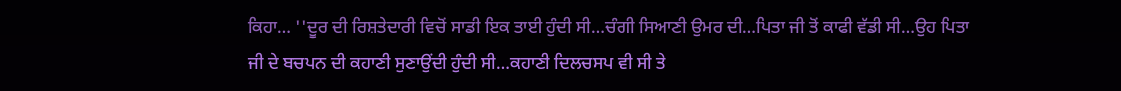ਕਿਹਾ… ''ਦੂਰ ਦੀ ਰਿਸ਼ਤੇਦਾਰੀ ਵਿਚੋਂ ਸਾਡੀ ਇਕ ਤਾਈ ਹੁੰਦੀ ਸੀ…ਚੰਗੀ ਸਿਆਣੀ ਉਮਰ ਦੀ…ਪਿਤਾ ਜੀ ਤੋਂ ਕਾਫੀ ਵੱਡੀ ਸੀ…ਉਹ ਪਿਤਾ ਜੀ ਦੇ ਬਚਪਨ ਦੀ ਕਹਾਣੀ ਸੁਣਾਉਂਦੀ ਹੁੰਦੀ ਸੀ…ਕਹਾਣੀ ਦਿਲਚਸਪ ਵੀ ਸੀ ਤੇ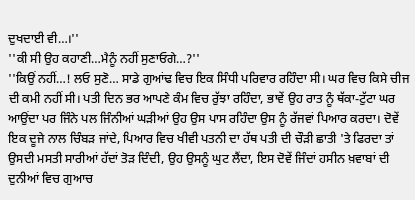ਦੁਖਦਾਈ ਵੀ…।''
''ਕੀ ਸੀ ਉਹ ਕਹਾਣੀ…ਮੈਨੂੰ ਨਹੀਂ ਸੁਣਾਓਗੇ…?''
''ਕਿਉਂ ਨਹੀਂ…! ਲਓ ਸੁਣੋ… ਸਾਡੇ ਗੁਆਂਢ ਵਿਚ ਇਕ ਸਿੰਧੀ ਪਰਿਵਾਰ ਰਹਿੰਦਾ ਸੀ। ਘਰ ਵਿਚ ਕਿਸੇ ਚੀਜ ਦੀ ਕਮੀ ਨਹੀਂ ਸੀ। ਪਤੀ ਦਿਨ ਭਰ ਆਪਣੇ ਕੰਮ ਵਿਚ ਰੁੱਝਾ ਰਹਿੰਦਾ, ਭਾਵੇਂ ਉਹ ਰਾਤ ਨੂੰ ਥੱਕਾ-ਟੁੱਟਾ ਘਰ ਆਉਂਦਾ ਪਰ ਜਿੰਨੇ ਪਲ ਜਿੰਨੀਆਂ ਘੜੀਆਂ ਉਹ ਉਸ ਪਾਸ ਰਹਿੰਦਾ ਉਸ ਨੂੰ ਰੱਜਵਾਂ ਪਿਆਰ ਕਰਦਾ। ਦੋਵੇਂ ਇਕ ਦੂਜੇ ਨਾਲ ਚਿੰਬੜ ਜਾਂਦੇ, ਪਿਆਰ ਵਿਚ ਖੀਵੀ ਪਤਨੀ ਦਾ ਹੱਥ ਪਤੀ ਦੀ ਚੌੜੀ ਛਾਤੀ 'ਤੇ ਫਿਰਦਾ ਤਾਂ ਉਸਦੀ ਮਸਤੀ ਸਾਰੀਆਂ ਹੱਦਾਂ ਤੋੜ ਦਿੰਦੀ, ਉਹ ਉਸਨੂੰ ਘੁਟ ਲੈਂਦਾ, ਇਸ ਦੋਵੇਂ ਜਿੰਦਾਂ ਹਸੀਨ ਖ਼ਵਾਬਾਂ ਦੀ ਦੁਨੀਆਂ ਵਿਚ ਗੁਆਚ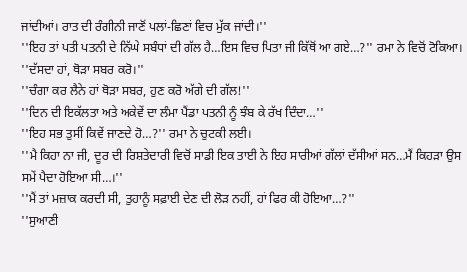ਜਾਂਦੀਆਂ। ਰਾਤ ਦੀ ਰੰਗੀਨੀ ਜਾਣੋਂ ਪਲਾਂ-ਛਿਣਾਂ ਵਿਚ ਮੁੱਕ ਜਾਂਦੀ।''
''ਇਹ ਤਾਂ ਪਤੀ ਪਤਨੀ ਦੇ ਨਿੱਘੇ ਸਬੰਧਾਂ ਦੀ ਗੱਲ ਹੈ…ਇਸ ਵਿਚ ਪਿਤਾ ਜੀ ਕਿੱਥੋਂ ਆ ਗਏ…?'' ਰਮਾ ਨੇ ਵਿਚੋਂ ਟੋਕਿਆ। ''ਦੱਸਦਾ ਹਾਂ, ਥੋੜਾ ਸਬਰ ਕਰੋ।''
''ਚੰਗਾ ਕਰ ਲੈਨੇ ਹਾਂ ਥੋੜਾ ਸਬਰ, ਹੁਣ ਕਰੋ ਅੱਗੇ ਦੀ ਗੱਲ!''
''ਦਿਨ ਦੀ ਇਕੱਲਤਾ ਅਤੇ ਅਕੇਵੇਂ ਦਾ ਲੰਮਾ ਪੈਂਡਾ ਪਤਨੀ ਨੂੰ ਝੰਬ ਕੇ ਰੱਖ ਦਿੰਦਾ…''
''ਇਹ ਸਭ ਤੁਸੀਂ ਕਿਵੇਂ ਜਾਣਦੇ ਹੋ…?'' ਰਮਾ ਨੇ ਚੁਟਕੀ ਲਈ।
''ਮੈ ਕਿਹਾ ਨਾ ਜੀ, ਦੂਰ ਦੀ ਰਿਸ਼ਤੇਦਾਰੀ ਵਿਚੋਂ ਸਾਡੀ ਇਕ ਤਾਈ ਨੇ ਇਹ ਸਾਰੀਆਂ ਗੱਲਾਂ ਦੱਸੀਆਂ ਸਨ…ਮੈਂ ਕਿਹੜਾ ਉਸ ਸਮੇਂ ਪੈਦਾ ਹੋਇਆ ਸੀ…।''
''ਮੈਂ ਤਾਂ ਮਜ਼ਾਕ ਕਰਦੀ ਸੀ, ਤੁਹਾਨੂੰ ਸਫ਼ਾਈ ਦੇਣ ਦੀ ਲੋੜ ਨਹੀਂ, ਹਾਂ ਫਿਰ ਕੀ ਹੋਇਆ…?''
''ਸੁਆਣੀ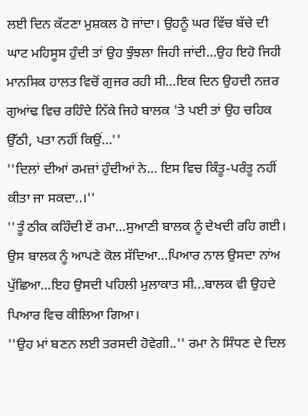ਲਈ ਦਿਨ ਕੱਟਣਾ ਮੁਸ਼ਕਲ ਹੋ ਜਾਂਦਾ। ਉਹਨੂੰ ਘਰ ਵਿੱਚ ਬੱਚੇ ਦੀ ਘਾਟ ਮਹਿਸੂਸ ਹੁੰਦੀ ਤਾਂ ਉਹ ਝੁੰਝਲਾ ਜਿਹੀ ਜਾਂਦੀ…ਉਹ ਇਹੋ ਜਿਹੀ ਮਾਨਸਿਕ ਹਾਲਤ ਵਿਚੋਂ ਗੁਜਰ ਰਹੀ ਸੀ…ਇਕ ਦਿਨ ਉਹਦੀ ਨਜ਼ਰ ਗੁਆਂਢ ਵਿਚ ਰਹਿੰਦੇ ਨਿੱਕੇ ਜਿਹੇ ਬਾਲਕ 'ਤੇ ਪਈ ਤਾਂ ਉਹ ਚਹਿਕ ਉੱਠੀ, ਪਤਾ ਨਹੀਂ ਕਿਉਂ…''
''ਦਿਲਾਂ ਦੀਆਂ ਰਮਜ਼ਾਂ ਹੁੰਦੀਆਂ ਨੇ… ਇਸ ਵਿਚ ਕਿੰਤੂ-ਪਰੰਤੂ ਨਹੀਂ ਕੀਤਾ ਜਾ ਸਕਦਾ..।''
''ਤੂੰ ਠੀਕ ਕਹਿੰਦੀ ਏਂ ਰਮਾ…ਸੁਆਣੀ ਬਾਲਕ ਨੂੰ ਦੇਖਦੀ ਰਹਿ ਗਈ। ਉਸ ਬਾਲਕ ਨੂੰ ਆਪਣੇ ਕੋਲ ਸੱਦਿਆ…ਪਿਆਰ ਨਾਲ ਉਸਦਾ ਨਾਂਅ ਪੁੱਛਿਆ…ਇਹ ਉਸਦੀ ਪਹਿਲੀ ਮੁਲਾਕਾਤ ਸੀ...ਬਾਲਕ ਵੀ ਉਹਦੇ ਪਿਆਰ ਵਿਚ ਕੀਲਿਆ ਗਿਆ।
''ਉਹ ਮਾਂ ਬਣਨ ਲਈ ਤਰਸਦੀ ਹੋਵੇਗੀ..'' ਰਮਾ ਨੇ ਸਿੰਧਣ ਦੇ ਦਿਲ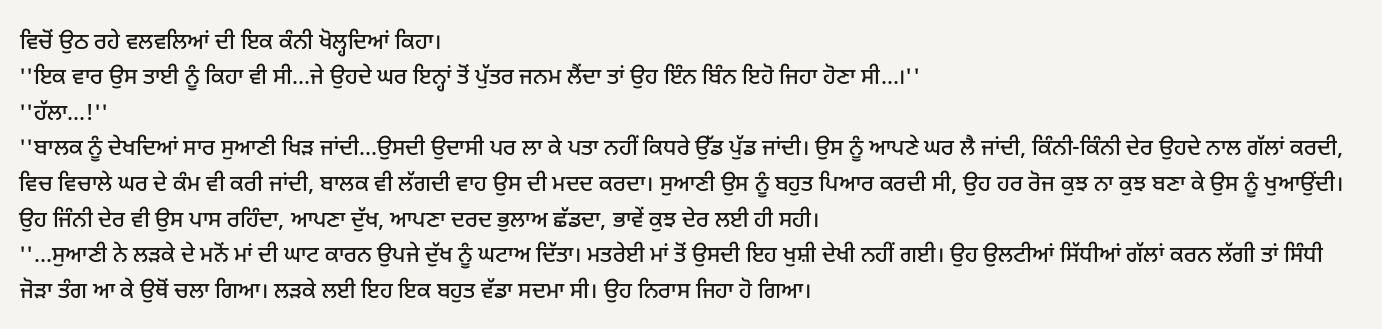ਵਿਚੋਂ ਉਠ ਰਹੇ ਵਲਵਲਿਆਂ ਦੀ ਇਕ ਕੰਨੀ ਖੋਲ੍ਹਦਿਆਂ ਕਿਹਾ।
''ਇਕ ਵਾਰ ਉਸ ਤਾਈ ਨੂੰ ਕਿਹਾ ਵੀ ਸੀ…ਜੇ ਉਹਦੇ ਘਰ ਇਨ੍ਹਾਂ ਤੋਂ ਪੁੱਤਰ ਜਨਮ ਲੈਂਦਾ ਤਾਂ ਉਹ ਇੰਨ ਬਿੰਨ ਇਹੋ ਜਿਹਾ ਹੋਣਾ ਸੀ…।''
''ਹੱਲਾ…!''
''ਬਾਲਕ ਨੂੰ ਦੇਖਦਿਆਂ ਸਾਰ ਸੁਆਣੀ ਖਿੜ ਜਾਂਦੀ…ਉਸਦੀ ਉਦਾਸੀ ਪਰ ਲਾ ਕੇ ਪਤਾ ਨਹੀਂ ਕਿਧਰੇ ਉੱਡ ਪੁੱਡ ਜਾਂਦੀ। ਉਸ ਨੂੰ ਆਪਣੇ ਘਰ ਲੈ ਜਾਂਦੀ, ਕਿੰਨੀ-ਕਿੰਨੀ ਦੇਰ ਉਹਦੇ ਨਾਲ ਗੱਲਾਂ ਕਰਦੀ, ਵਿਚ ਵਿਚਾਲੇ ਘਰ ਦੇ ਕੰਮ ਵੀ ਕਰੀ ਜਾਂਦੀ, ਬਾਲਕ ਵੀ ਲੱਗਦੀ ਵਾਹ ਉਸ ਦੀ ਮਦਦ ਕਰਦਾ। ਸੁਆਣੀ ਉਸ ਨੂੰ ਬਹੁਤ ਪਿਆਰ ਕਰਦੀ ਸੀ, ਉਹ ਹਰ ਰੋਜ ਕੁਝ ਨਾ ਕੁਝ ਬਣਾ ਕੇ ਉਸ ਨੂੰ ਖੁਆਉਂਦੀ। ਉਹ ਜਿੰਨੀ ਦੇਰ ਵੀ ਉਸ ਪਾਸ ਰਹਿੰਦਾ, ਆਪਣਾ ਦੁੱਖ, ਆਪਣਾ ਦਰਦ ਭੁਲਾਅ ਛੱਡਦਾ, ਭਾਵੇਂ ਕੁਝ ਦੇਰ ਲਈ ਹੀ ਸਹੀ।
''…ਸੁਆਣੀ ਨੇ ਲੜਕੇ ਦੇ ਮਨੋਂ ਮਾਂ ਦੀ ਘਾਟ ਕਾਰਨ ਉਪਜੇ ਦੁੱਖ ਨੂੰ ਘਟਾਅ ਦਿੱਤਾ। ਮਤਰੇਈ ਮਾਂ ਤੋਂ ਉਸਦੀ ਇਹ ਖੁਸ਼ੀ ਦੇਖੀ ਨਹੀਂ ਗਈ। ਉਹ ਉਲਟੀਆਂ ਸਿੱਧੀਆਂ ਗੱਲਾਂ ਕਰਨ ਲੱਗੀ ਤਾਂ ਸਿੰਧੀ ਜੋੜਾ ਤੰਗ ਆ ਕੇ ਉਥੋਂ ਚਲਾ ਗਿਆ। ਲੜਕੇ ਲਈ ਇਹ ਇਕ ਬਹੁਤ ਵੱਡਾ ਸਦਮਾ ਸੀ। ਉਹ ਨਿਰਾਸ ਜਿਹਾ ਹੋ ਗਿਆ।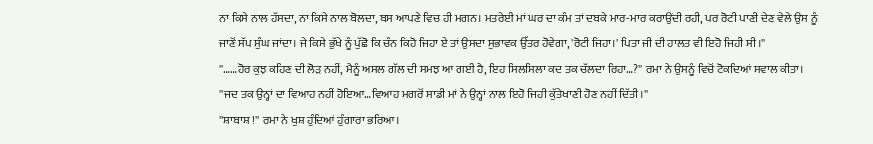ਨਾ ਕਿਸੇ ਨਾਲ ਹੱਸਦਾ, ਨਾ ਕਿਸੇ ਨਾਲ ਬੋਲਦਾ, ਬਸ ਆਪਣੇ ਵਿਚ ਹੀ ਮਗਨ। ਮਤਰੇਈ ਮਾਂ ਘਰ ਦਾ ਕੰਮ ਤਾਂ ਦਬਕੇ ਮਾਰ-ਮਾਰ ਕਰਾਉਂਦੀ ਰਹੀ, ਪਰ ਰੋਟੀ ਪਾਣੀ ਦੇਣ ਵੇਲੇ ਉਸ ਨੂੰ ਜਾਣੋਂ ਸੱਪ ਸੁੰਘ ਜਾਂਦਾ। ਜੇ ਕਿਸੇ ਭੁੱਖੇ ਨੂੰ ਪੁੱਛੋ ਕਿ ਚੰਨ ਕਿਹੋ ਜਿਹਾ ਏ ਤਾਂ ਉਸਦਾ ਸੁਭਾਵਕ ਉੱਤਰ ਹੋਵੇਗਾ, 'ਰੋਟੀ ਜਿਹਾ।' ਪਿਤਾ ਜੀ ਦੀ ਹਾਲਤ ਵੀ ਇਹੋ ਜਿਹੀ ਸੀ।''
''……ਹੋਰ ਕੁਝ ਕਹਿਣ ਦੀ ਲੋੜ ਨਹੀਂ, ਮੈਨੂੰ ਅਸਲ ਗੱਲ ਦੀ ਸਮਝ ਆ ਗਈ ਹੈ, ਇਹ ਸਿਲਸਿਲਾ ਕਦ ਤਕ ਚੱਲਦਾ ਰਿਹਾ…?'' ਰਮਾ ਨੇ ਉਸਨੂੰ ਵਿਚੋਂ ਟੋਕਦਿਆਂ ਸਵਾਲ ਕੀਤਾ।
''ਜਦ ਤਕ ਉਨ੍ਹਾਂ ਦਾ ਵਿਆਹ ਨਹੀਂ ਹੋਇਆ…ਵਿਆਹ ਮਗਰੋਂ ਸਾਡੀ ਮਾਂ ਨੇ ਉਨ੍ਹਾਂ ਨਾਲ ਇਹੋ ਜਿਹੀ ਕੁੱਤੇਖਾਣੀ ਹੋਣ ਨਹੀਂ ਦਿੱਤੀ।''
''ਸ਼ਾਬਾਸ਼ !'' ਰਮਾ ਨੇ ਖੁਸ਼ ਹੁੰਦਿਆਂ ਹੁੰਗਾਰਾ ਭਰਿਆ।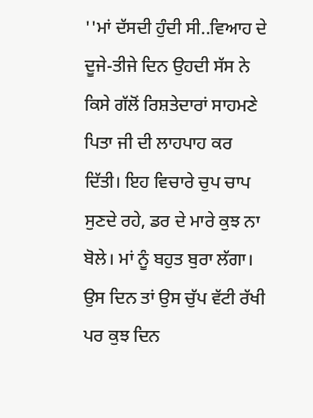''ਮਾਂ ਦੱਸਦੀ ਹੁੰਦੀ ਸੀ..ਵਿਆਹ ਦੇ ਦੂਜੇ-ਤੀਜੇ ਦਿਨ ਉਹਦੀ ਸੱਸ ਨੇ ਕਿਸੇ ਗੱਲੋਂ ਰਿਸ਼ਤੇਦਾਰਾਂ ਸਾਹਮਣੇ ਪਿਤਾ ਜੀ ਦੀ ਲਾਹਪਾਹ ਕਰ ਦਿੱਤੀ। ਇਹ ਵਿਚਾਰੇ ਚੁਪ ਚਾਪ ਸੁਣਦੇ ਰਹੇ, ਡਰ ਦੇ ਮਾਰੇ ਕੁਝ ਨਾ ਬੋਲੇ। ਮਾਂ ਨੂੰ ਬਹੁਤ ਬੁਰਾ ਲੱਗਾ। ਉਸ ਦਿਨ ਤਾਂ ਉਸ ਚੁੱਪ ਵੱਟੀ ਰੱਖੀ ਪਰ ਕੁਝ ਦਿਨ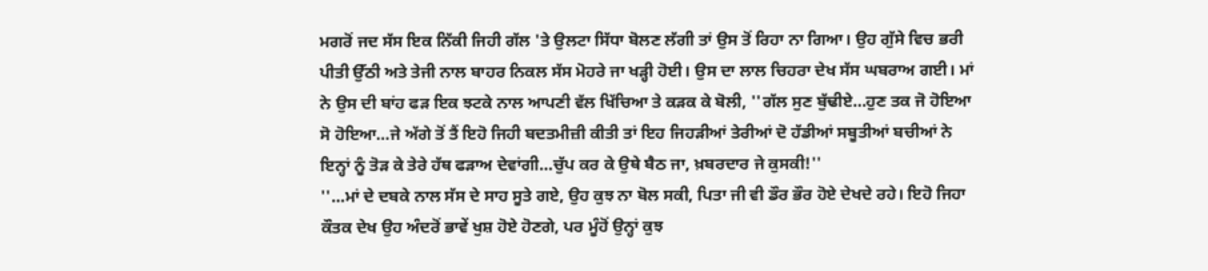ਮਗਰੋਂ ਜਦ ਸੱਸ ਇਕ ਨਿੱਕੀ ਜਿਹੀ ਗੱਲ 'ਤੇ ਉਲਟਾ ਸਿੱਧਾ ਬੋਲਣ ਲੱਗੀ ਤਾਂ ਉਸ ਤੋਂ ਰਿਹਾ ਨਾ ਗਿਆ। ਉਹ ਗੁੱਸੇ ਵਿਚ ਭਰੀ ਪੀਤੀ ਉੱਠੀ ਅਤੇ ਤੇਜੀ ਨਾਲ ਬਾਹਰ ਨਿਕਲ ਸੱਸ ਮੋਹਰੇ ਜਾ ਖੜ੍ਹੀ ਹੋਈ। ਉਸ ਦਾ ਲਾਲ ਚਿਹਰਾ ਦੇਖ ਸੱਸ ਘਬਰਾਅ ਗਈ। ਮਾਂ ਨੇ ਉਸ ਦੀ ਬਾਂਹ ਫੜ ਇਕ ਝਟਕੇ ਨਾਲ ਆਪਣੀ ਵੱਲ ਖਿੱਚਿਆ ਤੇ ਕੜਕ ਕੇ ਬੋਲੀ, ''ਗੱਲ ਸੁਣ ਬੁੱਢੀਏ…ਹੁਣ ਤਕ ਜੋ ਹੋਇਆ ਸੋ ਹੋਇਆ…ਜੇ ਅੱਗੇ ਤੋਂ ਤੈਂ ਇਹੋ ਜਿਹੀ ਬਦਤਮੀਜ਼ੀ ਕੀਤੀ ਤਾਂ ਇਹ ਜਿਹੜੀਆਂ ਤੇਰੀਆਂ ਦੋ ਹੱਡੀਆਂ ਸਬੂਤੀਆਂ ਬਚੀਆਂ ਨੇ ਇਨ੍ਹਾਂ ਨੂੰ ਤੋੜ ਕੇ ਤੇਰੇ ਹੱਥ ਫੜਾਅ ਦੇਵਾਂਗੀ…ਚੁੱਪ ਕਰ ਕੇ ਉਥੇ ਬੈਠ ਜਾ, ਖ਼ਬਰਦਾਰ ਜੇ ਕੁਸਕੀ!''
''…ਮਾਂ ਦੇ ਦਬਕੇ ਨਾਲ ਸੱਸ ਦੇ ਸਾਹ ਸੂਤੇ ਗਏ, ਉਹ ਕੁਝ ਨਾ ਬੋਲ ਸਕੀ, ਪਿਤਾ ਜੀ ਵੀ ਡੌਰ ਭੌਰ ਹੋਏ ਦੇਖਦੇ ਰਹੇ। ਇਹੋ ਜਿਹਾ ਕੌਤਕ ਦੇਖ ਉਹ ਅੰਦਰੋਂ ਭਾਵੇਂ ਖੁਸ਼ ਹੋਏ ਹੋਣਗੇ, ਪਰ ਮੂੰਹੋਂ ਉਨ੍ਹਾਂ ਕੁਝ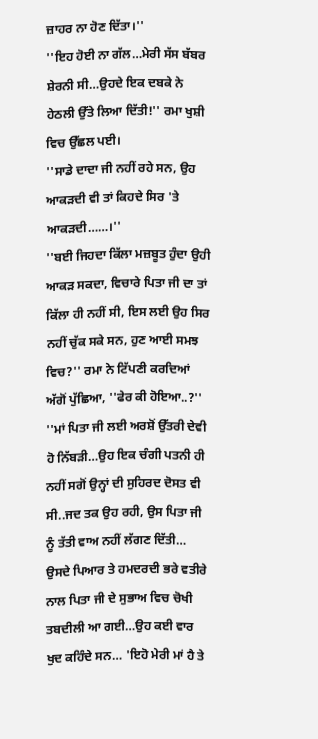ਜ਼ਾਹਰ ਨਾ ਹੋਣ ਦਿੱਤਾ।''
''ਇਹ ਹੋਈ ਨਾ ਗੱਲ…ਮੇਰੀ ਸੱਸ ਬੱਬਰ ਸ਼ੇਰਨੀ ਸੀ…ਉਹਦੇ ਇਕ ਦਬਕੇ ਨੇ ਹੇਠਲੀ ਉੱਤੇ ਲਿਆ ਦਿੱਤੀ!'' ਰਮਾ ਖੁਸ਼ੀ ਵਿਚ ਉੱਛਲ ਪਈ।
''ਸਾਡੇ ਦਾਦਾ ਜੀ ਨਹੀਂ ਰਹੇ ਸਨ, ਉਹ ਆਕੜਦੀ ਵੀ ਤਾਂ ਕਿਹਦੇ ਸਿਰ 'ਤੇ ਆਕੜਦੀ……।''
''ਬਈ ਜਿਹਦਾ ਕਿੱਲਾ ਮਜ਼ਬੂਤ ਹੁੰਦਾ ਉਹੀ ਆਕੜ ਸਕਦਾ, ਵਿਚਾਰੇ ਪਿਤਾ ਜੀ ਦਾ ਤਾਂ ਕਿੱਲਾ ਹੀ ਨਹੀਂ ਸੀ, ਇਸ ਲਈ ਉਹ ਸਿਰ ਨਹੀਂ ਚੁੱਕ ਸਕੇ ਸਨ, ਹੁਣ ਆਈ ਸਮਝ ਵਿਚ?'' ਰਮਾ ਨੇ ਟਿੱਪਣੀ ਕਰਦਿਆਂ ਅੱਗੋਂ ਪੁੱਛਿਆ, ''ਫੇਰ ਕੀ ਹੋਇਆ..?''
''ਮਾਂ ਪਿਤਾ ਜੀ ਲਈ ਅਰਸ਼ੋਂ ਉੱਤਰੀ ਦੇਵੀ ਹੋ ਨਿੱਬੜੀ…ਉਹ ਇਕ ਚੰਗੀ ਪਤਨੀ ਹੀ ਨਹੀਂ ਸਗੋਂ ਉਨ੍ਹਾਂ ਦੀ ਸੁਹਿਰਦ ਦੋਸਤ ਵੀ ਸੀ..ਜਦ ਤਕ ਉਹ ਰਹੀ, ਉਸ ਪਿਤਾ ਜੀ ਨੂੰ ਤੱਤੀ ਵਾਅ ਨਹੀਂ ਲੱਗਣ ਦਿੱਤੀ… ਉਸਦੇ ਪਿਆਰ ਤੇ ਹਮਦਰਦੀ ਭਰੇ ਵਤੀਰੇ ਨਾਲ ਪਿਤਾ ਜੀ ਦੇ ਸੁਭਾਅ ਵਿਚ ਚੋਖੀ ਤਬਦੀਲੀ ਆ ਗਈ…ਉਹ ਕਈ ਵਾਰ ਖੁਦ ਕਹਿੰਦੇ ਸਨ… 'ਇਹੋ ਮੇਰੀ ਮਾਂ ਹੈ ਤੇ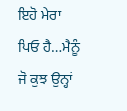ਇਹੋ ਮੇਰਾ ਪਿਓ ਹੈ…ਮੈਨੂੰ ਜੋ ਕੁਝ ਉਨ੍ਹਾਂ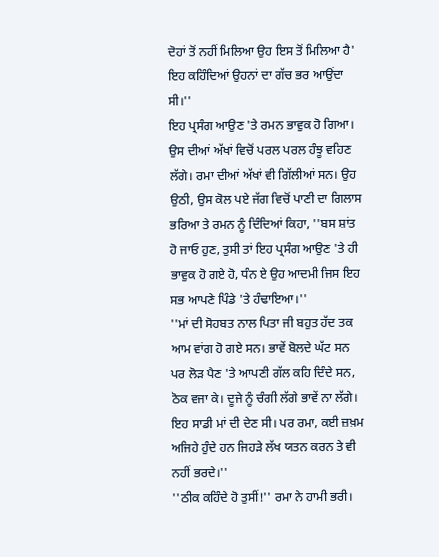ਦੋਹਾਂ ਤੋਂ ਨਹੀਂ ਮਿਲਿਆ ਉਹ ਇਸ ਤੋਂ ਮਿਲਿਆ ਹੈ' ਇਹ ਕਹਿੰਦਿਆਂ ਉਹਨਾਂ ਦਾ ਗੱਚ ਭਰ ਆਉਂਦਾ ਸੀ।''
ਇਹ ਪ੍ਰਸੰਗ ਆਉਣ 'ਤੇ ਰਮਨ ਭਾਵੁਕ ਹੋ ਗਿਆ। ਉਸ ਦੀਆਂ ਅੱਖਾਂ ਵਿਚੋਂ ਪਰਲ ਪਰਲ ਹੰਝੂ ਵਹਿਣ ਲੱਗੇ। ਰਮਾ ਦੀਆਂ ਅੱਖਾਂ ਵੀ ਗਿੱਲੀਆਂ ਸਨ। ਉਹ ਉਠੀ, ਉਸ ਕੋਲ ਪਏ ਜੱਗ ਵਿਚੋਂ ਪਾਣੀ ਦਾ ਗਿਲਾਸ ਭਰਿਆ ਤੇ ਰਮਨ ਨੂੰ ਦਿੰਦਿਆਂ ਕਿਹਾ, ''ਬਸ ਸ਼ਾਂਤ ਹੋ ਜਾਓ ਹੁਣ, ਤੁਸੀ ਤਾਂ ਇਹ ਪ੍ਰਸੰਗ ਆਉਣ 'ਤੇ ਹੀ ਭਾਵੁਕ ਹੋ ਗਏ ਹੋ, ਧੰਨ ਏ ਉਹ ਆਦਮੀ ਜਿਸ ਇਹ ਸਭ ਆਪਣੇ ਪਿੰਡੇ 'ਤੇ ਹੰਢਾਇਆ।''
''ਮਾਂ ਦੀ ਸੋਹਬਤ ਨਾਲ ਪਿਤਾ ਜੀ ਬਹੁਤ ਹੱਦ ਤਕ ਆਮ ਵਾਂਗ ਹੋ ਗਏ ਸਨ। ਭਾਵੇਂ ਬੋਲਦੇ ਘੱਟ ਸਨ ਪਰ ਲੋੜ ਪੈਣ 'ਤੇ ਆਪਣੀ ਗੱਲ ਕਹਿ ਦਿੰਦੇ ਸਨ, ਠੋਕ ਵਜਾ ਕੇ। ਦੂਜੇ ਨੂੰ ਚੰਗੀ ਲੱਗੇ ਭਾਵੇਂ ਨਾ ਲੱਗੇ। ਇਹ ਸਾਡੀ ਮਾਂ ਦੀ ਦੇਣ ਸੀ। ਪਰ ਰਮਾ, ਕਈ ਜ਼ਖ਼ਮ ਅਜਿਹੇ ਹੁੰਦੇ ਹਨ ਜਿਹੜੇ ਲੱਖ ਯਤਨ ਕਰਨ ਤੇ ਵੀ ਨਹੀਂ ਭਰਦੇ।''
''ਠੀਕ ਕਹਿੰਦੇ ਹੋ ਤੁਸੀਂ!'' ਰਮਾ ਨੇ ਹਾਮੀ ਭਰੀ।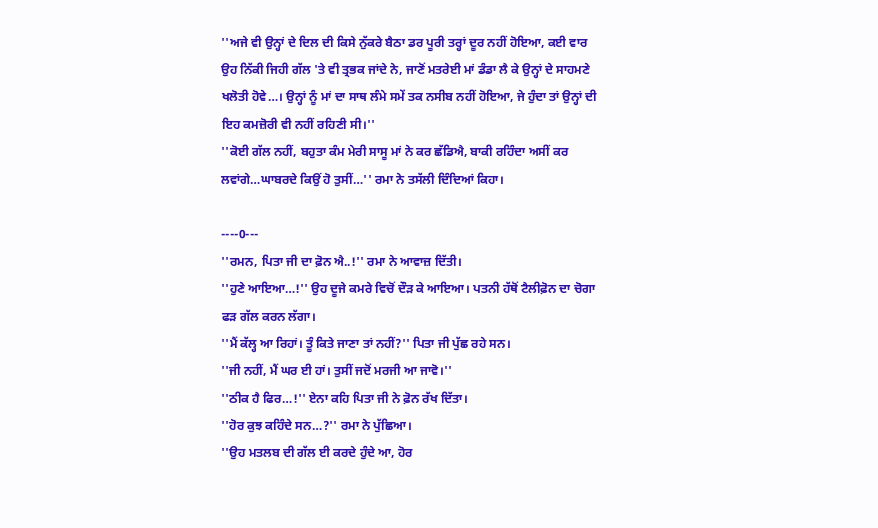''ਅਜੇ ਵੀ ਉਨ੍ਹਾਂ ਦੇ ਦਿਲ ਦੀ ਕਿਸੇ ਨੁੱਕਰੇ ਬੈਠਾ ਡਰ ਪੂਰੀ ਤਰ੍ਹਾਂ ਦੂਰ ਨਹੀਂ ਹੋਇਆ, ਕਈ ਵਾਰ ਉਹ ਨਿੱਕੀ ਜਿਹੀ ਗੱਲ 'ਤੇ ਵੀ ਤ੍ਰਭਕ ਜਾਂਦੇ ਨੇ, ਜਾਣੋਂ ਮਤਰੇਈ ਮਾਂ ਡੰਡਾ ਲੈ ਕੇ ਉਨ੍ਹਾਂ ਦੇ ਸਾਹਮਣੇ ਖਲੋਤੀ ਹੋਵੇ…। ਉਨ੍ਹਾਂ ਨੂੰ ਮਾਂ ਦਾ ਸਾਥ ਲੰਮੇ ਸਮੇਂ ਤਕ ਨਸੀਬ ਨਹੀਂ ਹੋਇਆ, ਜੇ ਹੁੰਦਾ ਤਾਂ ਉਨ੍ਹਾਂ ਦੀ ਇਹ ਕਮਜ਼ੋਰੀ ਵੀ ਨਹੀਂ ਰਹਿਣੀ ਸੀ।''
''ਕੋਈ ਗੱਲ ਨਹੀਂ, ਬਹੁਤਾ ਕੰਮ ਮੇਰੀ ਸਾਸੂ ਮਾਂ ਨੇ ਕਰ ਛੱਡਿਐ, ਬਾਕੀ ਰਹਿੰਦਾ ਅਸੀਂ ਕਰ ਲਵਾਂਗੇ…ਘਾਬਰਦੇ ਕਿਉਂ ਹੋ ਤੁਸੀਂ…'' ਰਮਾ ਨੇ ਤਸੱਲੀ ਦਿੰਦਿਆਂ ਕਿਹਾ।

----0---
''ਰਮਨ, ਪਿਤਾ ਜੀ ਦਾ ਫ਼ੋਨ ਐ..!'' ਰਮਾ ਨੇ ਆਵਾਜ਼ ਦਿੱਤੀ।
''ਹੁਣੇ ਆਇਆ…!'' ਉਹ ਦੂਜੇ ਕਮਰੇ ਵਿਚੋਂ ਦੌੜ ਕੇ ਆਇਆ। ਪਤਨੀ ਹੱਥੋਂ ਟੈਲੀਫ਼ੋਨ ਦਾ ਚੋਗਾ ਫੜ ਗੱਲ ਕਰਨ ਲੱਗਾ।
''ਮੈਂ ਕੱਲ੍ਹ ਆ ਰਿਹਾਂ। ਤੂੰ ਕਿਤੇ ਜਾਣਾ ਤਾਂ ਨਹੀਂ?'' ਪਿਤਾ ਜੀ ਪੁੱਛ ਰਹੇ ਸਨ।
''ਜੀ ਨਹੀਂ, ਮੈਂ ਘਰ ਈ ਹਾਂ। ਤੁਸੀਂ ਜਦੋਂ ਮਰਜੀ ਆ ਜਾਵੋ।''
''ਠੀਕ ਹੈ ਫਿਰ…!'' ਏਨਾ ਕਹਿ ਪਿਤਾ ਜੀ ਨੇ ਫ਼ੋਨ ਰੱਖ ਦਿੱਤਾ।
''ਹੋਰ ਕੁਝ ਕਹਿੰਦੇ ਸਨ…?'' ਰਮਾ ਨੇ ਪੁੱਛਿਆ।
''ਉਹ ਮਤਲਬ ਦੀ ਗੱਲ ਈ ਕਰਦੇ ਹੁੰਦੇ ਆ, ਹੋਰ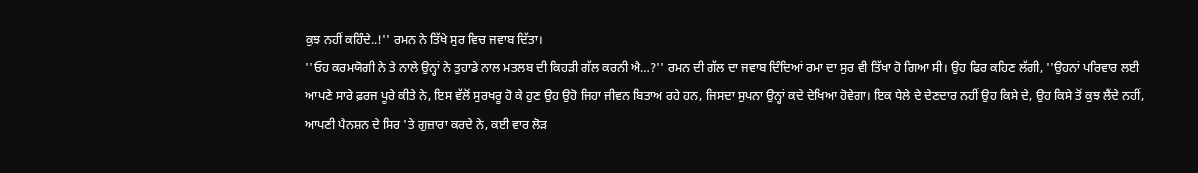ਕੁਝ ਨਹੀਂ ਕਹਿੰਦੇ..!'' ਰਮਨ ਨੇ ਤਿੱਖੇ ਸੁਰ ਵਿਚ ਜਵਾਬ ਦਿੱਤਾ।
''ਓਹ ਕਰਮਯੋਗੀ ਨੇ ਤੇ ਨਾਲੇ ਉਨ੍ਹਾਂ ਨੇ ਤੁਹਾਡੇ ਨਾਲ ਮਤਲਬ ਦੀ ਕਿਹੜੀ ਗੱਲ ਕਰਨੀ ਐ…?'' ਰਮਨ ਦੀ ਗੱਲ ਦਾ ਜਵਾਬ ਦਿੰਦਿਆਂ ਰਮਾ ਦਾ ਸੁਰ ਵੀ ਤਿੱਖਾ ਹੋ ਗਿਆ ਸੀ। ਉਹ ਫਿਰ ਕਹਿਣ ਲੱਗੀ, ''ਉਹਨਾਂ ਪਰਿਵਾਰ ਲਈ ਆਪਣੇ ਸਾਰੇ ਫ਼ਰਜ ਪੂਰੇ ਕੀਤੇ ਨੇ, ਇਸ ਵੱਲੋਂ ਸੁਰਖਰੂ ਹੋ ਕੇ ਹੁਣ ਉਹ ਉਹੋ ਜਿਹਾ ਜੀਵਨ ਬਿਤਾਅ ਰਹੇ ਹਨ, ਜਿਸਦਾ ਸੁਪਨਾ ਉਨ੍ਹਾਂ ਕਦੇ ਦੇਖਿਆ ਹੋਵੇਗਾ। ਇਕ ਧੇਲੇ ਦੇ ਦੇਣਦਾਰ ਨਹੀਂ ਉਹ ਕਿਸੇ ਦੇ, ਉਹ ਕਿਸੇ ਤੋਂ ਕੁਝ ਲੈਂਦੇ ਨਹੀਂ, ਆਪਣੀ ਪੈਨਸ਼ਨ ਦੇ ਸਿਰ 'ਤੇ ਗੁਜ਼ਾਰਾ ਕਰਦੇ ਨੇ, ਕਈ ਵਾਰ ਲੋੜ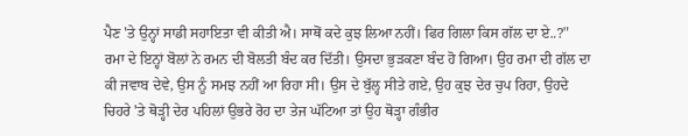ਪੈਣ 'ਤੇ ਉਨ੍ਹਾਂ ਸਾਡੀ ਸਹਾਇਤਾ ਵੀ ਕੀਤੀ ਐ। ਸਾਥੋਂ ਕਦੇ ਕੁਝ ਲਿਆ ਨਹੀਂ। ਫਿਰ ਗਿਲਾ ਕਿਸ ਗੱਲ ਦਾ ਏ..?''
ਰਮਾ ਦੇ ਇਨ੍ਹਾਂ ਬੋਲਾਂ ਨੇ ਰਮਨ ਦੀ ਬੋਲਤੀ ਬੰਦ ਕਰ ਦਿੱਤੀ। ਉਸਦਾ ਭੁੜਕਣਾ ਬੰਦ ਹੋ ਗਿਆ। ਉਹ ਰਮਾ ਦੀ ਗੱਲ ਦਾ ਕੀ ਜਵਾਬ ਦੇਵੇ, ਉਸ ਨੂੰ ਸਮਝ ਨਹੀਂ ਆ ਰਿਹਾ ਸੀ। ਉਸ ਦੇ ਬੁੱਲ੍ਹ ਸੀਤੇ ਗਏ, ਉਹ ਕੁਝ ਦੇਰ ਚੁਪ ਰਿਹਾ, ਉਹਦੇ ਚਿਹਰੇ 'ਤੇ ਥੋੜ੍ਹੀ ਦੇਰ ਪਹਿਲਾਂ ਉਭਰੇ ਰੋਹ ਦਾ ਤੇਜ ਘੱਟਿਆ ਤਾਂ ਉਹ ਥੋੜ੍ਹਾ ਗੰਭੀਰ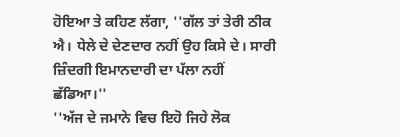ਹੋਇਆ ਤੇ ਕਹਿਣ ਲੱਗਾ, ''ਗੱਲ ਤਾਂ ਤੇਰੀ ਠੀਕ ਐ। ਧੇਲੇ ਦੇ ਦੇਣਦਾਰ ਨਹੀਂ ਉਹ ਕਿਸੇ ਦੇ। ਸਾਰੀ ਜ਼ਿੰਦਗੀ ਇਮਾਨਦਾਰੀ ਦਾ ਪੱਲਾ ਨਹੀਂ ਛੱਡਿਆ।''
''ਅੱਜ ਦੇ ਜਮਾਨੇ ਵਿਚ ਇਹੋ ਜਿਹੇ ਲੋਕ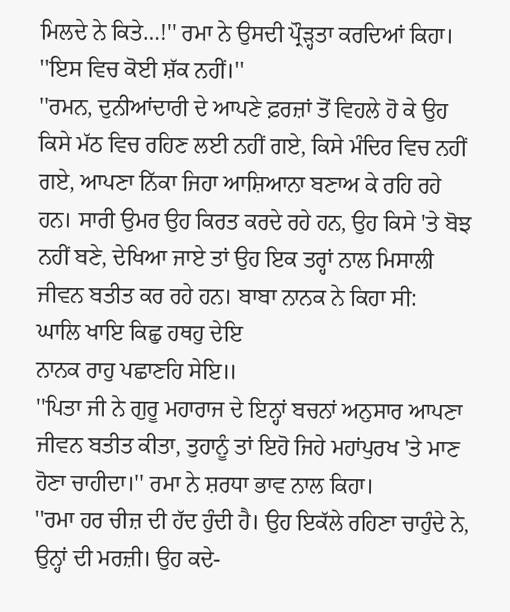ਮਿਲਦੇ ਨੇ ਕਿਤੇ…!'' ਰਮਾ ਨੇ ਉਸਦੀ ਪ੍ਰੌੜ੍ਹਤਾ ਕਰਦਿਆਂ ਕਿਹਾ।
''ਇਸ ਵਿਚ ਕੋਈ ਸ਼ੱਕ ਨਹੀਂ।''
''ਰਮਨ, ਦੁਨੀਆਂਦਾਰੀ ਦੇ ਆਪਣੇ ਫ਼ਰਜ਼ਾਂ ਤੋਂ ਵਿਹਲੇ ਹੋ ਕੇ ਉਹ ਕਿਸੇ ਮੱਠ ਵਿਚ ਰਹਿਣ ਲਈ ਨਹੀਂ ਗਏ, ਕਿਸੇ ਮੰਦਿਰ ਵਿਚ ਨਹੀਂ ਗਏ, ਆਪਣਾ ਨਿੱਕਾ ਜਿਹਾ ਆਸ਼ਿਆਨਾ ਬਣਾਅ ਕੇ ਰਹਿ ਰਹੇ ਹਨ। ਸਾਰੀ ਉਮਰ ਉਹ ਕਿਰਤ ਕਰਦੇ ਰਹੇ ਹਨ, ਉਹ ਕਿਸੇ 'ਤੇ ਬੋਝ ਨਹੀਂ ਬਣੇ, ਦੇਖਿਆ ਜਾਏ ਤਾਂ ਉਹ ਇਕ ਤਰ੍ਹਾਂ ਨਾਲ ਮਿਸਾਲੀ ਜੀਵਨ ਬਤੀਤ ਕਰ ਰਹੇ ਹਨ। ਬਾਬਾ ਨਾਨਕ ਨੇ ਕਿਹਾ ਸੀ:
ਘਾਲਿ ਖਾਇ ਕਿਛੁ ਹਥਹੁ ਦੇਇ
ਨਾਨਕ ਰਾਹੁ ਪਛਾਣਹਿ ਸੇਇ॥
''ਪਿਤਾ ਜੀ ਨੇ ਗੁਰੂ ਮਹਾਰਾਜ ਦੇ ਇਨ੍ਹਾਂ ਬਚਨਾਂ ਅਨੁਸਾਰ ਆਪਣਾ ਜੀਵਨ ਬਤੀਤ ਕੀਤਾ, ਤੁਹਾਨੂੰ ਤਾਂ ਇਹੋ ਜਿਹੇ ਮਹਾਂਪੁਰਖ 'ਤੇ ਮਾਣ ਹੋਣਾ ਚਾਹੀਦਾ।'' ਰਮਾ ਨੇ ਸ਼ਰਧਾ ਭਾਵ ਨਾਲ ਕਿਹਾ।
''ਰਮਾ ਹਰ ਚੀਜ਼ ਦੀ ਹੱਦ ਹੁੰਦੀ ਹੈ। ਉਹ ਇਕੱਲੇ ਰਹਿਣਾ ਚਾਹੁੰਦੇ ਨੇ, ਉਨ੍ਹਾਂ ਦੀ ਮਰਜ਼ੀ। ਉਹ ਕਦੇ-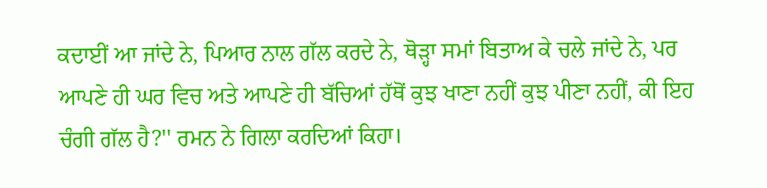ਕਦਾਈਂ ਆ ਜਾਂਦੇ ਨੇ, ਪਿਆਰ ਨਾਲ ਗੱਲ ਕਰਦੇ ਨੇ, ਥੋੜ੍ਹਾ ਸਮਾਂ ਬਿਤਾਅ ਕੇ ਚਲੇ ਜਾਂਦੇ ਨੇ, ਪਰ ਆਪਣੇ ਹੀ ਘਰ ਵਿਚ ਅਤੇ ਆਪਣੇ ਹੀ ਬੱਚਿਆਂ ਹੱਥੋਂ ਕੁਝ ਖਾਣਾ ਨਹੀਂ ਕੁਝ ਪੀਣਾ ਨਹੀਂ, ਕੀ ਇਹ ਚੰਗੀ ਗੱਲ ਹੈ?'' ਰਮਨ ਨੇ ਗਿਲਾ ਕਰਦਿਆਂ ਕਿਹਾ।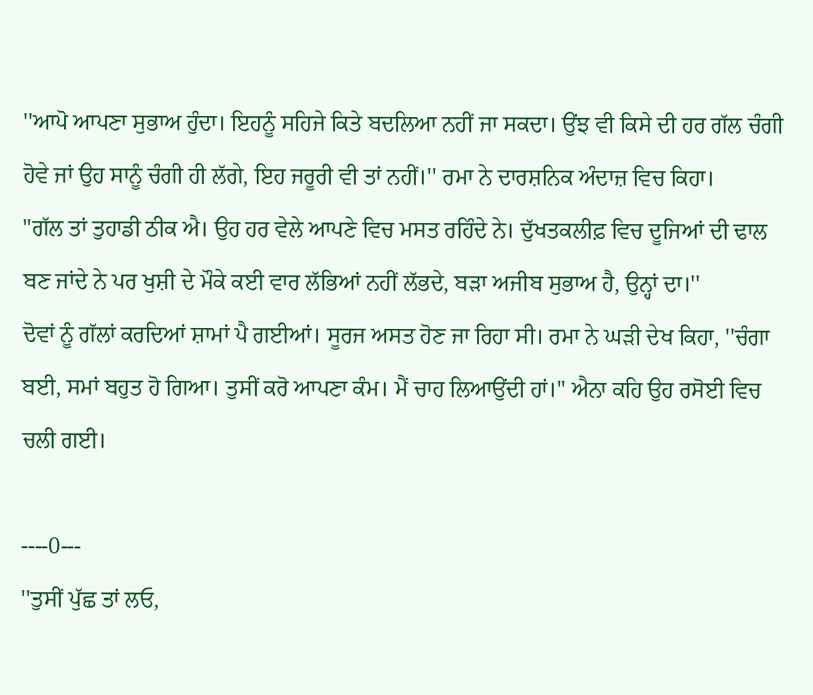''ਆਪੋ ਆਪਣਾ ਸੁਭਾਅ ਹੁੰਦਾ। ਇਹਨੂੰ ਸਹਿਜੇ ਕਿਤੇ ਬਦਲਿਆ ਨਹੀਂ ਜਾ ਸਕਦਾ। ਉਂਝ ਵੀ ਕਿਸੇ ਦੀ ਹਰ ਗੱਲ ਚੰਗੀ ਹੋਵੇ ਜਾਂ ਉਹ ਸਾਨੂੰ ਚੰਗੀ ਹੀ ਲੱਗੇ, ਇਹ ਜਰੂਰੀ ਵੀ ਤਾਂ ਨਹੀਂ।'' ਰਮਾ ਨੇ ਦਾਰਸ਼ਨਿਕ ਅੰਦਾਜ਼ ਵਿਚ ਕਿਹਾ।
"ਗੱਲ ਤਾਂ ਤੁਹਾਡੀ ਠੀਕ ਐ। ਉਹ ਹਰ ਵੇਲੇ ਆਪਣੇ ਵਿਚ ਮਸਤ ਰਹਿੰਦੇ ਨੇ। ਦੁੱਖਤਕਲੀਫ਼ ਵਿਚ ਦੂਜਿਆਂ ਦੀ ਢਾਲ ਬਣ ਜਾਂਦੇ ਨੇ ਪਰ ਖੁਸ਼ੀ ਦੇ ਮੌਕੇ ਕਈ ਵਾਰ ਲੱਭਿਆਂ ਨਹੀਂ ਲੱਭਦੇ, ਬੜਾ ਅਜੀਬ ਸੁਭਾਅ ਹੈ, ਉਨ੍ਹਾਂ ਦਾ।''
ਦੋਵਾਂ ਨੂੰ ਗੱਲਾਂ ਕਰਦਿਆਂ ਸ਼ਾਮਾਂ ਪੈ ਗਈਆਂ। ਸੂਰਜ ਅਸਤ ਹੋਣ ਜਾ ਰਿਹਾ ਸੀ। ਰਮਾ ਨੇ ਘੜੀ ਦੇਖ ਕਿਹਾ, ''ਚੰਗਾ ਬਈ, ਸਮਾਂ ਬਹੁਤ ਹੋ ਗਿਆ। ਤੁਸੀਂ ਕਰੋ ਆਪਣਾ ਕੰਮ। ਮੈਂ ਚਾਹ ਲਿਆਉਂਦੀ ਹਾਂ।'' ਐਨਾ ਕਹਿ ਉਹ ਰਸੋਈ ਵਿਚ ਚਲੀ ਗਈ।

----0---
''ਤੁਸੀਂ ਪੁੱਛ ਤਾਂ ਲਓ,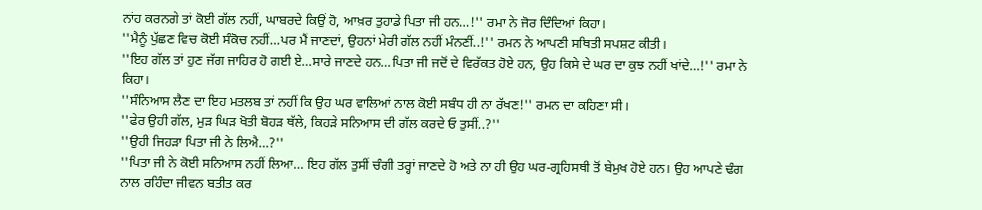ਨਾਂਹ ਕਰਨਗੇ ਤਾਂ ਕੋਈ ਗੱਲ ਨਹੀਂ, ਘਾਬਰਦੇ ਕਿਉਂ ਹੋ, ਆਖ਼ਰ ਤੁਹਾਡੇ ਪਿਤਾ ਜੀ ਹਨ…!'' ਰਮਾ ਨੇ ਜੋਰ ਦਿੰਦਿਆਂ ਕਿਹਾ।
''ਮੈਨੂੰ ਪੁੱਛਣ ਵਿਚ ਕੋਈ ਸੰਕੋਚ ਨਹੀਂ…ਪਰ ਮੈਂ ਜਾਣਦਾਂ, ਉਹਨਾਂ ਮੇਰੀ ਗੱਲ ਨਹੀਂ ਮੰਨਣੀਂ..!'' ਰਮਨ ਨੇ ਆਪਣੀ ਸਥਿਤੀ ਸਪਸ਼ਟ ਕੀਤੀ।
''ਇਹ ਗੱਲ ਤਾਂ ਹੁਣ ਜੱਗ ਜਾਹਿਰ ਹੋ ਗਈ ਏ…ਸਾਰੇ ਜਾਣਦੇ ਹਨ…ਪਿਤਾ ਜੀ ਜਦੋਂ ਦੇ ਵਿਰੱਕਤ ਹੋਏ ਹਨ, ਉਹ ਕਿਸੇ ਦੇ ਘਰ ਦਾ ਕੁਝ ਨਹੀਂ ਖਾਂਦੇ…!'' ਰਮਾ ਨੇ ਕਿਹਾ।
''ਸੰਨਿਆਸ ਲੈਣ ਦਾ ਇਹ ਮਤਲਬ ਤਾਂ ਨਹੀਂ ਕਿ ਉਹ ਘਰ ਵਾਲਿਆਂ ਨਾਲ ਕੋਈ ਸਬੰਧ ਹੀ ਨਾ ਰੱਖਣ!'' ਰਮਨ ਦਾ ਕਹਿਣਾ ਸੀ।
''ਫੇਰ ਉਹੀ ਗੱਲ, ਮੁੜ ਘਿੜ ਖੋਤੀ ਬੋਹੜ ਥੱਲੇ, ਕਿਹੜੇ ਸਨਿਆਸ ਦੀ ਗੱਲ ਕਰਦੇ ਓ ਤੁਸੀਂ..?''
''ਉਹੀ ਜਿਹੜਾ ਪਿਤਾ ਜੀ ਨੇ ਲਿਐ…?''
''ਪਿਤਾ ਜੀ ਨੇ ਕੋਈ ਸਨਿਆਸ ਨਹੀਂ ਲਿਆ… ਇਹ ਗੱਲ ਤੁਸੀਂ ਚੰਗੀ ਤਰ੍ਹਾਂ ਜਾਣਦੇ ਹੋ ਅਤੇ ਨਾ ਹੀ ਉਹ ਘਰ-ਗ੍ਰਹਿਸਥੀ ਤੋਂ ਬੇਮੁਖ ਹੋਏ ਹਨ। ਉਹ ਆਪਣੇ ਢੰਗ ਨਾਲ ਰਹਿੰਦਾ ਜੀਵਨ ਬਤੀਤ ਕਰ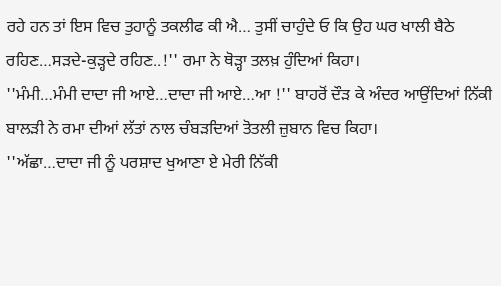ਰਹੇ ਹਨ ਤਾਂ ਇਸ ਵਿਚ ਤੁਹਾਨੂੰ ਤਕਲੀਫ ਕੀ ਐ… ਤੁਸੀਂ ਚਾਹੁੰਦੇ ਓ ਕਿ ਉਹ ਘਰ ਖਾਲੀ ਬੈਠੇ ਰਹਿਣ…ਸੜਦੇ-ਕੁੜ੍ਹਦੇ ਰਹਿਣ..!'' ਰਮਾ ਨੇ ਥੋੜ੍ਹਾ ਤਲਖ਼ ਹੁੰਦਿਆਂ ਕਿਹਾ।
''ਮੰਮੀ…ਮੰਮੀ ਦਾਦਾ ਜੀ ਆਏ…ਦਾਦਾ ਜੀ ਆਏ…ਆ !'' ਬਾਹਰੋਂ ਦੌੜ ਕੇ ਅੰਦਰ ਆਉਂਦਿਆਂ ਨਿੱਕੀ ਬਾਲੜੀ ਨੇ ਰਮਾ ਦੀਆਂ ਲੱਤਾਂ ਨਾਲ ਚੰਬੜਦਿਆਂ ਤੋਤਲੀ ਜ਼ੁਬਾਨ ਵਿਚ ਕਿਹਾ।
''ਅੱਛਾ…ਦਾਦਾ ਜੀ ਨੂੰ ਪਰਸ਼ਾਦ ਖੁਆਣਾ ਏ ਮੇਰੀ ਨਿੱਕੀ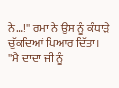ਨੇ…!'' ਰਮਾ ਨੇ ਉਸ ਨੂੰ ਕੰਧਾੜੇ ਚੁੱਕਦਿਆਂ ਪਿਆਰ ਦਿੱਤਾ।
''ਮੈ ਦਾਦਾ ਜੀ ਨੂੰ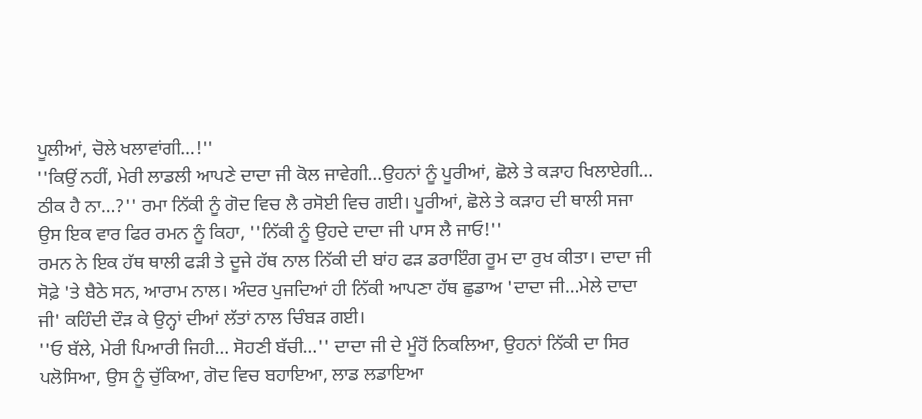ਪੂਲੀਆਂ, ਚੋਲੇ ਖਲਾਵਾਂਗੀ…!''
''ਕਿਉਂ ਨਹੀਂ, ਮੇਰੀ ਲਾਡਲੀ ਆਪਣੇ ਦਾਦਾ ਜੀ ਕੋਲ ਜਾਵੇਗੀ…ਉਹਨਾਂ ਨੂੰ ਪੂਰੀਆਂ, ਛੋਲੇ ਤੇ ਕੜਾਹ ਖਿਲਾਏਗੀ… ਠੀਕ ਹੈ ਨਾ…?'' ਰਮਾ ਨਿੱਕੀ ਨੂੰ ਗੋਦ ਵਿਚ ਲੈ ਰਸੋਈ ਵਿਚ ਗਈ। ਪੂਰੀਆਂ, ਛੋਲੇ ਤੇ ਕੜਾਹ ਦੀ ਥਾਲੀ ਸਜਾ ਉਸ ਇਕ ਵਾਰ ਫਿਰ ਰਮਨ ਨੂੰ ਕਿਹਾ, ''ਨਿੱਕੀ ਨੂੰ ਉਹਦੇ ਦਾਦਾ ਜੀ ਪਾਸ ਲੈ ਜਾਓ!''
ਰਮਨ ਨੇ ਇਕ ਹੱਥ ਥਾਲੀ ਫੜੀ ਤੇ ਦੂਜੇ ਹੱਥ ਨਾਲ ਨਿੱਕੀ ਦੀ ਬਾਂਹ ਫੜ ਡਰਾਇੰਗ ਰੂਮ ਦਾ ਰੁਖ ਕੀਤਾ। ਦਾਦਾ ਜੀ ਸੋਫ਼ੇ 'ਤੇ ਬੈਠੇ ਸਨ, ਆਰਾਮ ਨਾਲ। ਅੰਦਰ ਪੁਜਦਿਆਂ ਹੀ ਨਿੱਕੀ ਆਪਣਾ ਹੱਥ ਛੁਡਾਅ 'ਦਾਦਾ ਜੀ…ਮੇਲੇ ਦਾਦਾ ਜੀ' ਕਹਿੰਦੀ ਦੌੜ ਕੇ ਉਨ੍ਹਾਂ ਦੀਆਂ ਲੱਤਾਂ ਨਾਲ ਚਿੰਬੜ ਗਈ।
''ਓ ਬੱਲੇ, ਮੇਰੀ ਪਿਆਰੀ ਜਿਹੀ… ਸੋਹਣੀ ਬੱਚੀ…'' ਦਾਦਾ ਜੀ ਦੇ ਮੂੰਹੋਂ ਨਿਕਲਿਆ, ਉਹਨਾਂ ਨਿੱਕੀ ਦਾ ਸਿਰ ਪਲੋਸਿਆ, ਉਸ ਨੂੰ ਚੁੱਕਿਆ, ਗੋਦ ਵਿਚ ਬਹਾਇਆ, ਲਾਡ ਲਡਾਇਆ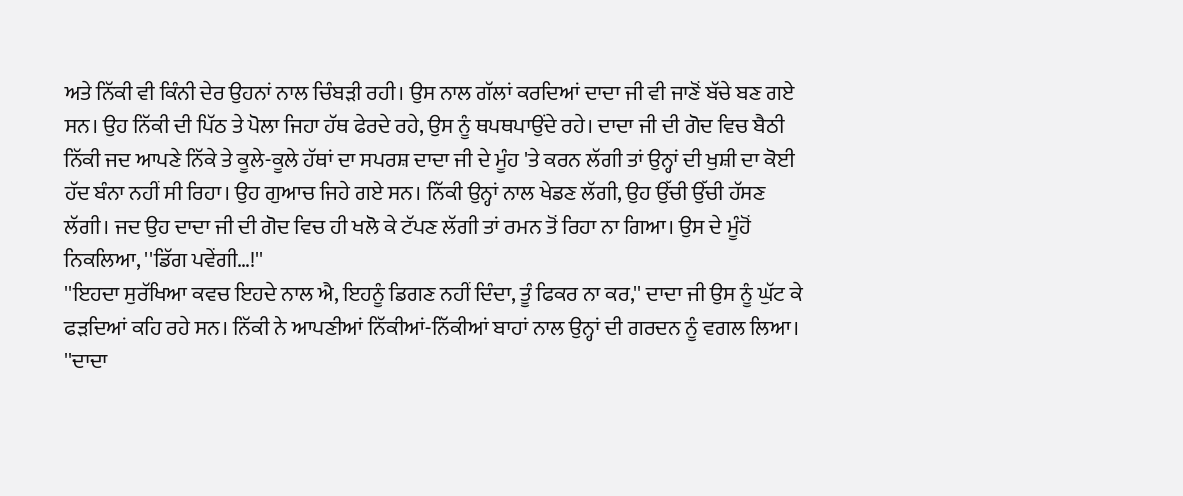ਅਤੇ ਨਿੱਕੀ ਵੀ ਕਿੰਨੀ ਦੇਰ ਉਹਨਾਂ ਨਾਲ ਚਿੰਬੜੀ ਰਹੀ। ਉਸ ਨਾਲ ਗੱਲਾਂ ਕਰਦਿਆਂ ਦਾਦਾ ਜੀ ਵੀ ਜਾਣੋਂ ਬੱਚੇ ਬਣ ਗਏ ਸਨ। ਉਹ ਨਿੱਕੀ ਦੀ ਪਿੱਠ ਤੇ ਪੋਲਾ ਜਿਹਾ ਹੱਥ ਫੇਰਦੇ ਰਹੇ, ਉਸ ਨੂੰ ਥਪਥਪਾਉਂਦੇ ਰਹੇ। ਦਾਦਾ ਜੀ ਦੀ ਗੋਦ ਵਿਚ ਬੈਠੀ ਨਿੱਕੀ ਜਦ ਆਪਣੇ ਨਿੱਕੇ ਤੇ ਕੂਲੇ-ਕੂਲੇ ਹੱਥਾਂ ਦਾ ਸਪਰਸ਼ ਦਾਦਾ ਜੀ ਦੇ ਮੂੰਹ 'ਤੇ ਕਰਨ ਲੱਗੀ ਤਾਂ ਉਨ੍ਹਾਂ ਦੀ ਖੁਸ਼ੀ ਦਾ ਕੋਈ ਹੱਦ ਬੰਨਾ ਨਹੀਂ ਸੀ ਰਿਹਾ। ਉਹ ਗੁਆਚ ਜਿਹੇ ਗਏ ਸਨ। ਨਿੱਕੀ ਉਨ੍ਹਾਂ ਨਾਲ ਖੇਡਣ ਲੱਗੀ, ਉਹ ਉੱਚੀ ਉੱਚੀ ਹੱਸਣ ਲੱਗੀ। ਜਦ ਉਹ ਦਾਦਾ ਜੀ ਦੀ ਗੋਦ ਵਿਚ ਹੀ ਖਲੋ ਕੇ ਟੱਪਣ ਲੱਗੀ ਤਾਂ ਰਮਨ ਤੋਂ ਰਿਹਾ ਨਾ ਗਿਆ। ਉਸ ਦੇ ਮੂੰਹੋਂ ਨਿਕਲਿਆ, ''ਡਿੱਗ ਪਵੇਂਗੀ…!''
''ਇਹਦਾ ਸੁਰੱਖਿਆ ਕਵਚ ਇਹਦੇ ਨਾਲ ਐ, ਇਹਨੂੰ ਡਿਗਣ ਨਹੀਂ ਦਿੰਦਾ, ਤੂੰ ਫਿਕਰ ਨਾ ਕਰ,'' ਦਾਦਾ ਜੀ ਉਸ ਨੂੰ ਘੁੱਟ ਕੇ ਫੜਦਿਆਂ ਕਹਿ ਰਹੇ ਸਨ। ਨਿੱਕੀ ਨੇ ਆਪਣੀਆਂ ਨਿੱਕੀਆਂ-ਨਿੱਕੀਆਂ ਬਾਹਾਂ ਨਾਲ ਉਨ੍ਹਾਂ ਦੀ ਗਰਦਨ ਨੂੰ ਵਗਲ ਲਿਆ।
''ਦਾਦਾ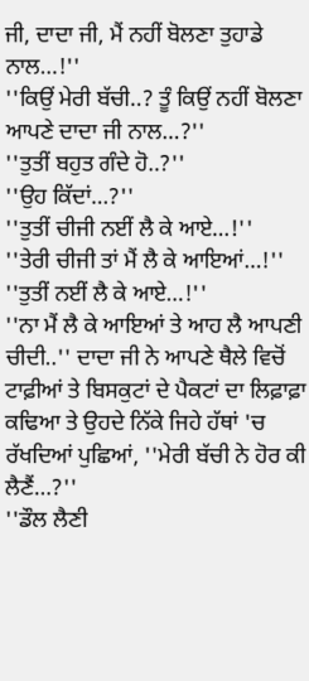ਜੀ, ਦਾਦਾ ਜੀ, ਮੈਂ ਨਹੀਂ ਬੋਲਣਾ ਤੁਹਾਡੇ ਨਾਲ…!''
''ਕਿਉਂ ਮੇਰੀ ਬੱਚੀ..? ਤੂੰ ਕਿਉਂ ਨਹੀਂ ਬੋਲਣਾ ਆਪਣੇ ਦਾਦਾ ਜੀ ਨਾਲ…?''
''ਤੁਤੀਂ ਬਹੁਤ ਗੰਦੇ ਹੋ..?''
''ਉਹ ਕਿੱਦਾਂ…?''
''ਤੁਤੀਂ ਚੀਜੀ ਨਈਂ ਲੈ ਕੇ ਆਏ…!''
''ਤੇਰੀ ਚੀਜੀ ਤਾਂ ਮੈਂ ਲੈ ਕੇ ਆਇਆਂ…!''
''ਤੁਤੀਂ ਨਈਂ ਲੈ ਕੇ ਆਏ…!''
''ਨਾ ਮੈਂ ਲੈ ਕੇ ਆਇਆਂ ਤੇ ਆਹ ਲੈ ਆਪਣੀ ਚੀਦੀ..'' ਦਾਦਾ ਜੀ ਨੇ ਆਪਣੇ ਥੈਲੇ ਵਿਚੋਂ ਟਾਫ਼ੀਆਂ ਤੇ ਬਿਸਕੁਟਾਂ ਦੇ ਪੈਕਟਾਂ ਦਾ ਲਿਫ਼ਾਫ਼ਾ ਕਢਿਆ ਤੇ ਉਹਦੇ ਨਿੱਕੇ ਜਿਹੇ ਹੱਥਾਂ 'ਚ ਰੱਖਦਿਆਂ ਪੁਛਿਆਂ, ''ਮੇਰੀ ਬੱਚੀ ਨੇ ਹੋਰ ਕੀ ਲੈਣੈਂ…?''
''ਡੌਲ ਲੈਣੀ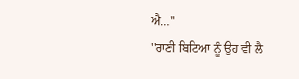ਐ…''
''ਰਾਣੀ ਬਿਟਿਆ ਨੂੰ ਉਹ ਵੀ ਲੈ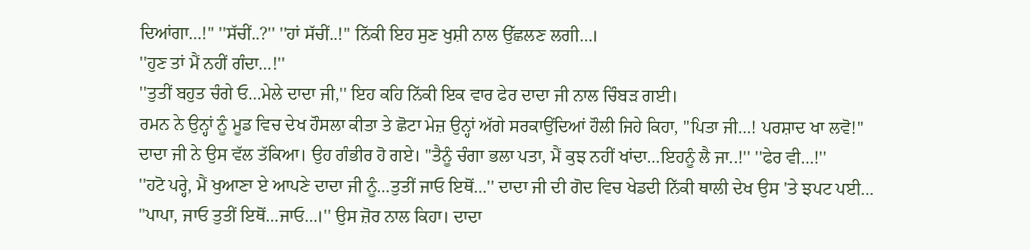ਦਿਆਂਗਾ…!'' ''ਸੱਚੀਂ..?'' ''ਹਾਂ ਸੱਚੀਂ..!'' ਨਿੱਕੀ ਇਹ ਸੁਣ ਖੁਸ਼ੀ ਨਾਲ ਉੱਛਲਣ ਲਗੀ…।
''ਹੁਣ ਤਾਂ ਮੈਂ ਨਹੀਂ ਗੰਦਾ…!''
''ਤੁਤੀਂ ਬਹੁਤ ਚੰਗੇ ਓ…ਮੇਲੇ ਦਾਦਾ ਜੀ,'' ਇਹ ਕਹਿ ਨਿੱਕੀ ਇਕ ਵਾਰ ਫੇਰ ਦਾਦਾ ਜੀ ਨਾਲ ਚਿੰਬੜ ਗਈ।
ਰਮਨ ਨੇ ਉਨ੍ਹਾਂ ਨੂੰ ਮੂਡ ਵਿਚ ਦੇਖ ਹੌਸਲਾ ਕੀਤਾ ਤੇ ਛੋਟਾ ਮੇਜ਼ ਉਨ੍ਹਾਂ ਅੱਗੇ ਸਰਕਾਉਂਦਿਆਂ ਹੌਲੀ ਜਿਹੇ ਕਿਹਾ, ''ਪਿਤਾ ਜੀ…! ਪਰਸ਼ਾਦ ਖਾ ਲਵੋ!''
ਦਾਦਾ ਜੀ ਨੇ ਉਸ ਵੱਲ ਤੱਕਿਆ। ਉਹ ਗੰਭੀਰ ਹੋ ਗਏ। ''ਤੈਨੂੰ ਚੰਗਾ ਭਲਾ ਪਤਾ, ਮੈਂ ਕੁਝ ਨਹੀਂ ਖਾਂਦਾ…ਇਹਨੂੰ ਲੈ ਜਾ..!'' ''ਫੇਰ ਵੀ…!''
''ਹਟੋ ਪਰ੍ਹੇ, ਮੈਂ ਖੁਆਣਾ ਏ ਆਪਣੇ ਦਾਦਾ ਜੀ ਨੂੰ…ਤੁਤੀਂ ਜਾਓ ਇਥੋਂ…'' ਦਾਦਾ ਜੀ ਦੀ ਗੋਦ ਵਿਚ ਖੇਡਦੀ ਨਿੱਕੀ ਥਾਲੀ ਦੇਖ ਉਸ 'ਤੇ ਝਪਟ ਪਈ… "ਪਾਪਾ, ਜਾਓ ਤੁਤੀਂ ਇਥੋਂ…ਜਾਓ…।'' ਉਸ ਜ਼ੋਰ ਨਾਲ ਕਿਹਾ। ਦਾਦਾ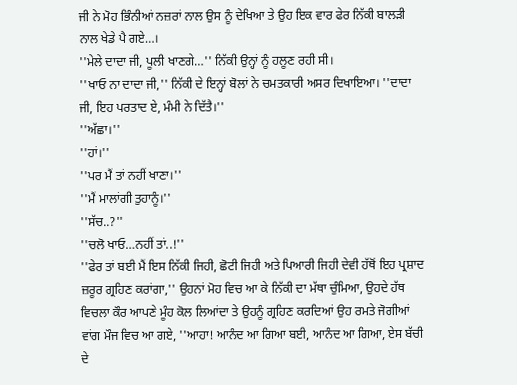ਜੀ ਨੇ ਮੋਹ ਭਿੰਨੀਆਂ ਨਜ਼ਰਾਂ ਨਾਲ ਉਸ ਨੂੰ ਦੇਖਿਆ ਤੇ ਉਹ ਇਕ ਵਾਰ ਫੇਰ ਨਿੱਕੀ ਬਾਲੜੀ ਨਾਲ ਖੇਡੇ ਪੈ ਗਏ…।
''ਮੇਲੇ ਦਾਦਾ ਜੀ, ਪੂਲੀ ਖਾਣਗੇ…'' ਨਿੱਕੀ ਉਨ੍ਹਾਂ ਨੂੰ ਹਲੂਣ ਰਹੀ ਸੀ।
''ਖਾਓ ਨਾ ਦਾਦਾ ਜੀ,'' ਨਿੱਕੀ ਦੇ ਇਨ੍ਹਾਂ ਬੋਲਾਂ ਨੇ ਚਮਤਕਾਰੀ ਅਸਰ ਦਿਖਾਇਆ। ''ਦਾਦਾ ਜੀ, ਇਹ ਪਰਤਾਦ ਏ, ਮੰਮੀ ਨੇ ਦਿੱਤੈ।''
''ਅੱਛਾ।''
''ਹਾਂ।''
''ਪਰ ਮੈਂ ਤਾਂ ਨਹੀਂ ਖਾਣਾ।''
''ਮੈਂ ਮਾਲਾਂਗੀ ਤੁਹਾਨੂੰ।''
''ਸੱਚ..?''
''ਚਲੋ ਖਾਓ…ਨਹੀਂ ਤਾਂ..!''
''ਫੇਰ ਤਾਂ ਬਈ ਮੈਂ ਇਸ ਨਿੱਕੀ ਜਿਹੀ, ਛੋਟੀ ਜਿਹੀ ਅਤੇ ਪਿਆਰੀ ਜਿਹੀ ਦੇਵੀ ਹੱਥੋਂ ਇਹ ਪ੍ਰਸ਼ਾਦ ਜ਼ਰੂਰ ਗ੍ਰਹਿਣ ਕਰਾਂਗਾ,'' ਉਹਨਾਂ ਮੋਹ ਵਿਚ ਆ ਕੇ ਨਿੱਕੀ ਦਾ ਮੱਥਾ ਚੁੰਮਿਆ, ਉਹਦੇ ਹੱਥ ਵਿਚਲਾ ਕੌਰ ਆਪਣੇ ਮੂੰਹ ਕੋਲ ਲਿਆਂਦਾ ਤੇ ਉਹਨੂੰ ਗ੍ਰਹਿਣ ਕਰਦਿਆਂ ਉਹ ਰਮਤੇ ਜੋਗੀਆਂ ਵਾਂਗ ਮੌਜ ਵਿਚ ਆ ਗਏ, ''ਆਹਾ! ਆਨੰਦ ਆ ਗਿਆ ਬਈ, ਆਨੰਦ ਆ ਗਿਆ, ਏਸ ਬੱਚੀ ਦੇ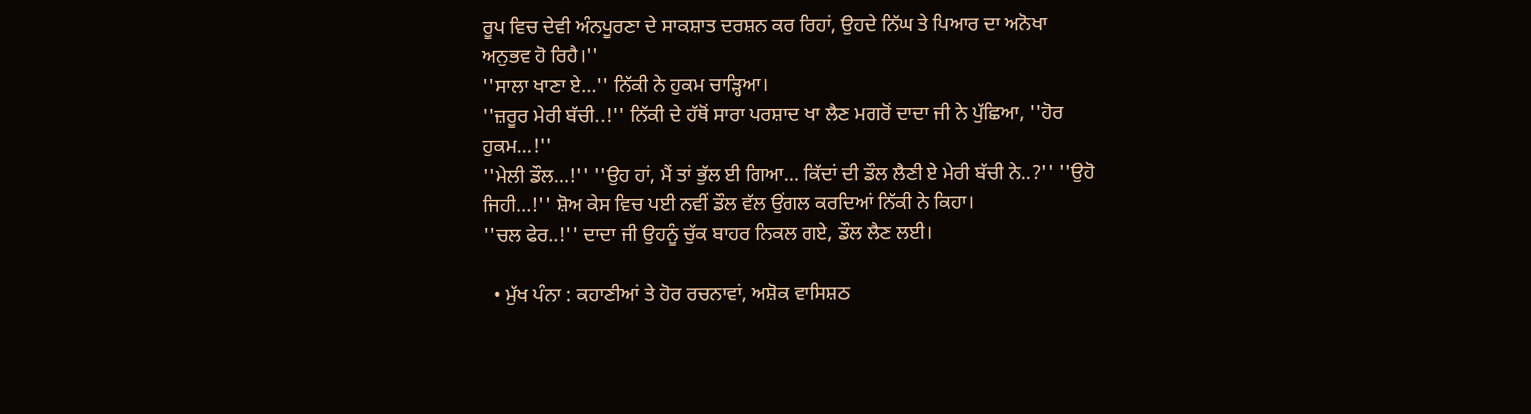ਰੂਪ ਵਿਚ ਦੇਵੀ ਅੰਨਪੂਰਣਾ ਦੇ ਸਾਕਸ਼ਾਤ ਦਰਸ਼ਨ ਕਰ ਰਿਹਾਂ, ਉਹਦੇ ਨਿੱਘ ਤੇ ਪਿਆਰ ਦਾ ਅਨੋਖਾ ਅਨੁਭਵ ਹੋ ਰਿਹੈ।''
''ਸਾਲਾ ਖਾਣਾ ਏ…'' ਨਿੱਕੀ ਨੇ ਹੁਕਮ ਚਾੜ੍ਹਿਆ।
''ਜ਼ਰੂਰ ਮੇਰੀ ਬੱਚੀ..!'' ਨਿੱਕੀ ਦੇ ਹੱਥੋਂ ਸਾਰਾ ਪਰਸ਼ਾਦ ਖਾ ਲੈਣ ਮਗਰੋਂ ਦਾਦਾ ਜੀ ਨੇ ਪੁੱਛਿਆ, ''ਹੋਰ ਹੁਕਮ…!''
''ਮੇਲੀ ਡੌਲ…!'' ''ਉਹ ਹਾਂ, ਮੈਂ ਤਾਂ ਭੁੱਲ ਈ ਗਿਆ… ਕਿੱਦਾਂ ਦੀ ਡੌਲ ਲੈਣੀ ਏ ਮੇਰੀ ਬੱਚੀ ਨੇ..?'' ''ਉਹੋ ਜਿਹੀ…!'' ਸ਼ੋਅ ਕੇਸ ਵਿਚ ਪਈ ਨਵੀਂ ਡੌਲ ਵੱਲ ਉਂਗਲ ਕਰਦਿਆਂ ਨਿੱਕੀ ਨੇ ਕਿਹਾ।
''ਚਲ ਫੇਰ..!'' ਦਾਦਾ ਜੀ ਉਹਨੂੰ ਚੁੱਕ ਬਾਹਰ ਨਿਕਲ ਗਏ, ਡੌਲ ਲੈਣ ਲਈ।

  • ਮੁੱਖ ਪੰਨਾ : ਕਹਾਣੀਆਂ ਤੇ ਹੋਰ ਰਚਨਾਵਾਂ, ਅਸ਼ੋਕ ਵਾਸਿਸ਼ਠ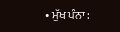• ਮੁੱਖ ਪੰਨਾ :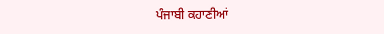ਪੰਜਾਬੀ ਕਹਾਣੀਆਂ